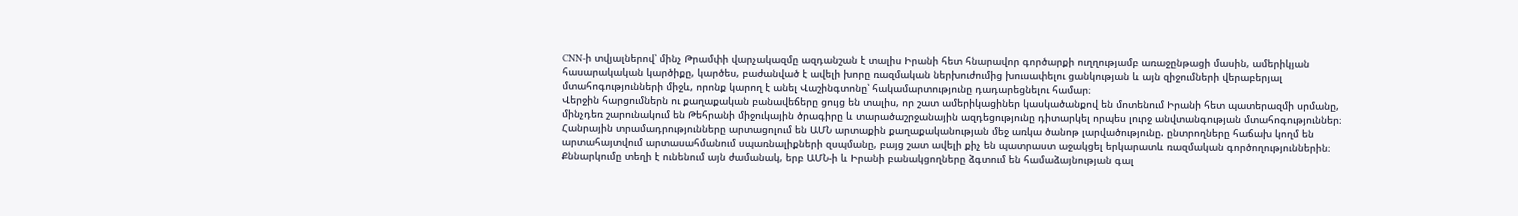CNN-ի տվյալներով՝ մինչ Թրամփի վարչակազմը ազդանշան է տալիս Իրանի հետ հնարավոր գործարքի ուղղությամբ առաջընթացի մասին, ամերիկյան հասարակական կարծիքը, կարծես, բաժանված է ավելի խորը ռազմական ներխուժումից խուսափելու ցանկության և այն զիջումների վերաբերյալ մտահոգությունների միջև, որոնք կարող է անել Վաշինգտոնը՝ հակամարտությունը դադարեցնելու համար։
Վերջին հարցումներն ու քաղաքական բանավեճերը ցույց են տալիս, որ շատ ամերիկացիներ կասկածանքով են մոտենում Իրանի հետ պատերազմի սրմանը, մինչդեռ շարունակում են Թեհրանի միջուկային ծրագիրը և տարածաշրջանային ազդեցությունը դիտարկել որպես լուրջ անվտանգության մտահոգություններ։
Հանրային տրամադրությունները արտացոլում են ԱՄՆ արտաքին քաղաքականության մեջ առկա ծանոթ լարվածությունը. ընտրողները հաճախ կողմ են արտահայտվում արտասահմանում սպառնալիքների զսպմանը, բայց շատ ավելի քիչ են պատրաստ աջակցել երկարատև ռազմական գործողություններին։
Քննարկումը տեղի է ունենում այն ժամանակ, երբ ԱՄՆ-ի և Իրանի բանակցողները ձգտում են համաձայնության գալ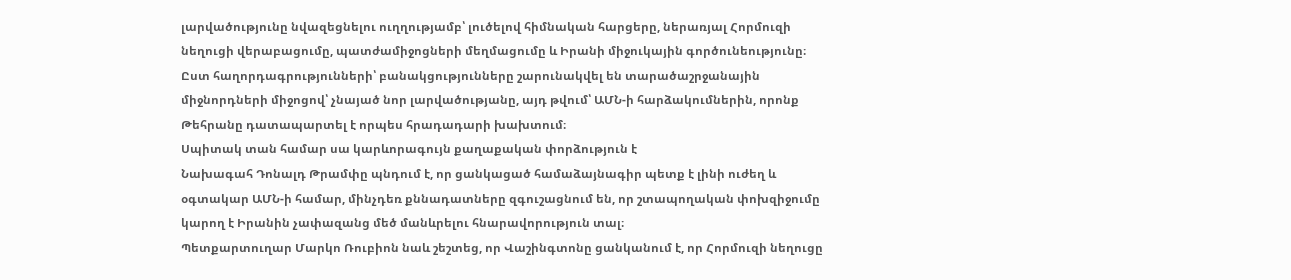լարվածությունը նվազեցնելու ուղղությամբ՝ լուծելով հիմնական հարցերը, ներառյալ Հորմուզի նեղուցի վերաբացումը, պատժամիջոցների մեղմացումը և Իրանի միջուկային գործունեությունը։
Ըստ հաղորդագրությունների՝ բանակցությունները շարունակվել են տարածաշրջանային միջնորդների միջոցով՝ չնայած նոր լարվածությանը, այդ թվում՝ ԱՄՆ-ի հարձակումներին, որոնք Թեհրանը դատապարտել է որպես հրադադարի խախտում։
Սպիտակ տան համար սա կարևորագույն քաղաքական փորձություն է
Նախագահ Դոնալդ Թրամփը պնդում է, որ ցանկացած համաձայնագիր պետք է լինի ուժեղ և օգտակար ԱՄՆ-ի համար, մինչդեռ քննադատները զգուշացնում են, որ շտապողական փոխզիջումը կարող է Իրանին չափազանց մեծ մանևրելու հնարավորություն տալ։
Պետքարտուղար Մարկո Ռուբիոն նաև շեշտեց, որ Վաշինգտոնը ցանկանում է, որ Հորմուզի նեղուցը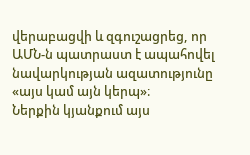վերաբացվի և զգուշացրեց, որ ԱՄՆ-ն պատրաստ է ապահովել նավարկության ազատությունը «այս կամ այն կերպ»։
Ներքին կյանքում այս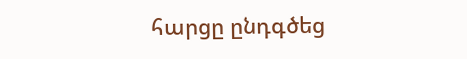հարցը ընդգծեց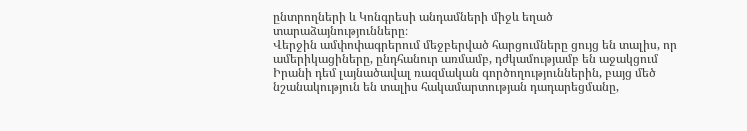ընտրողների և Կոնգրեսի անդամների միջև եղած տարաձայնությունները։
Վերջին ամփոփագրերում մեջբերված հարցումները ցույց են տալիս, որ ամերիկացիները, ընդհանուր առմամբ, դժկամությամբ են աջակցում Իրանի դեմ լայնածավալ ռազմական գործողություններին, բայց մեծ նշանակություն են տալիս հակամարտության դադարեցմանը,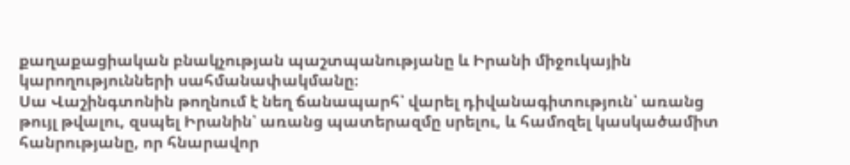քաղաքացիական բնակչության պաշտպանությանը և Իրանի միջուկային կարողությունների սահմանափակմանը։
Սա Վաշինգտոնին թողնում է նեղ ճանապարհ՝ վարել դիվանագիտություն՝ առանց թույլ թվալու, զսպել Իրանին՝ առանց պատերազմը սրելու, և համոզել կասկածամիտ հանրությանը, որ հնարավոր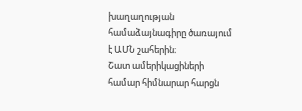խաղաղության համաձայնագիրը ծառայում է ԱՄՆ շահերին։
Շատ ամերիկացիների համար հիմնարար հարցն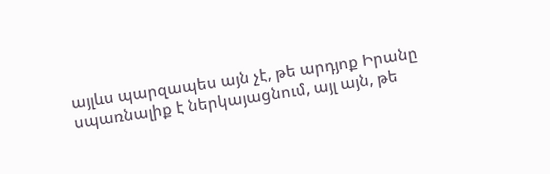այլևս պարզապես այն չէ, թե արդյոք Իրանը սպառնալիք է ներկայացնում, այլ այն, թե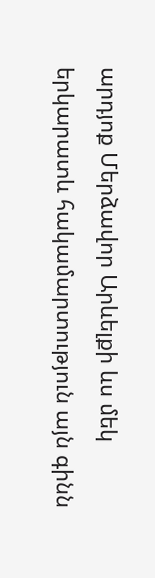արդյոք Մերձավոր Արևելքի ևս մեկ երկարատև հակամարտություն այն գինն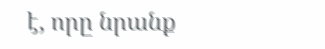է, որը նրանք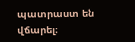պատրաստ են վճարել։